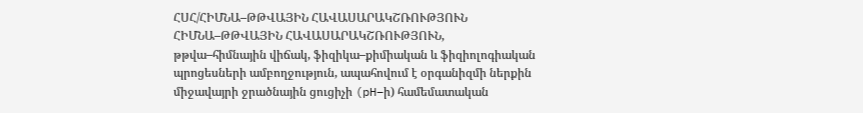ՀՍՀ/ՀԻՄՆԱ–ԹԹՎԱՅԻՆ ՀԱՎԱՍԱՐԱԿՇՌՈՒԹՅՈՒՆ
ՀԻՄՆԱ–ԹԹՎԱՅԻՆ ՀԱՎԱՍԱՐԱԿՇՌՈՒԹՅՈՒՆ, թթվա–հիմնային վիճակ, ֆիզիկա–քիմիական և ֆիզիոլոգիական պրոցեսների ամբողջություն, ապահովում է օրգանիզմի ներքին միջավայրի ջրածնային ցուցիչի (pH–ի) համեմատական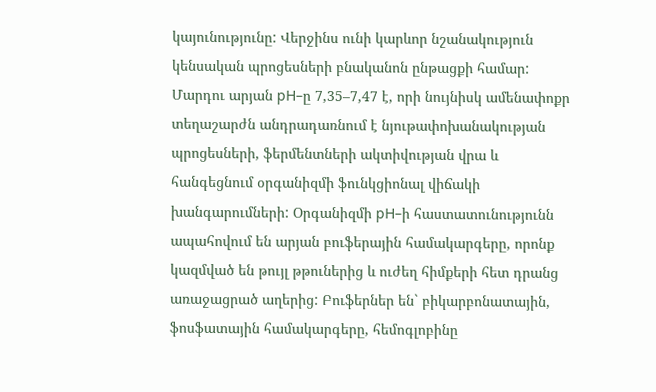կայունությունը: Վերջինս ունի կարևոր նշանակություն կենսական պրոցեսների բնականոն ընթացքի համար: Մարդու արյան pH–ը 7,35–7,47 է, որի նույնիսկ ամենափոքր տեղաշարժն անդրադառնում է նյութափոխանակության պրոցեսների, ֆերմենտների ակտիվության վրա և հանգեցնում օրգանիզմի ֆունկցիոնալ վիճակի խանգարումների: Օրգանիզմի pH–ի հաստատունությունն ապահովում են արյան բուֆերային համակարգերը, որոնք կազմված են թույլ թթուներից և ուժեղ հիմքերի հետ դրանց առաջացրած աղերից: Բուֆերներ են` բիկարբոնատային, ֆոսֆատային համակարգերը, հեմոգլոբինը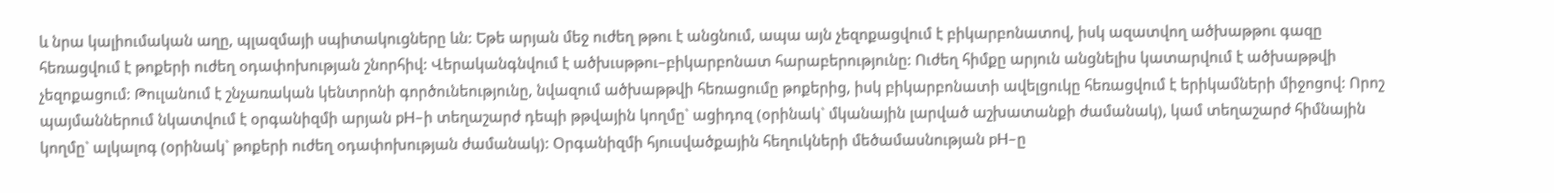և նրա կալիումական աղը, պլազմայի սպիտակուցները ևն: Եթե արյան մեջ ուժեղ թթու է անցնում, ապա այն չեզոքացվում է բիկարբոնատով, իսկ ազատվող ածխաթթու գազը հեռացվում է թոքերի ուժեղ օդափոխության շնորհիվ: Վերականգնվում է ածխւսթթու–բիկարբոնատ հարաբերությունը: Ուժեղ հիմքը արյուն անցնելիս կատարվում է ածխաթթվի չեզոքացում: Թուլանում է շնչառական կենտրոնի գործունեությունը, նվազում ածխաթթվի հեռացումը թոքերից, իսկ բիկարբոնատի ավելցուկը հեռացվում է երիկամների միջոցով: Որոշ պայմաններում նկատվում է օրգանիզմի արյան pH–ի տեղաշարժ դեպի թթվային կողմը` ացիդոզ (օրինակ` մկանային լարված աշխատանքի ժամանակ), կամ տեղաշարժ հիմնային կողմը` ալկալոգ (օրինակ` թոքերի ուժեղ օդափոխության ժամանակ): Օրգանիզմի հյուսվածքային հեղուկների մեծամասնության pH–ը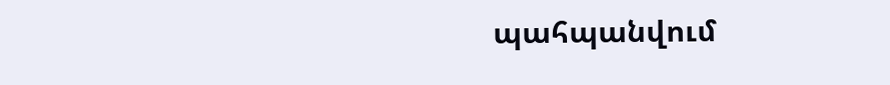պահպանվում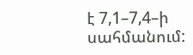է 7,1–7,4–ի սահմանում: